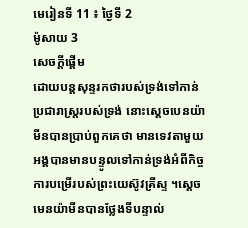មេរៀនទី 11 ៖ ថ្ងៃទី 2
ម៉ូសាយ 3
សេចក្តីផ្ដើម
ដោយបន្តសុន្ទរកថារបស់ទ្រង់ទៅកាន់ប្រជារាស្ត្ររបស់ទ្រង់ នោះស្តេចបេនយ៉ាមីនបានប្រាប់ពួកគេថា មានទេវតាមួយអង្គបានមានបន្ទូលទៅកាន់ទ្រង់អំពីកិច្ចការបម្រើរបស់ព្រះយេស៊ូវគ្រីស្ទ ។ស្តេចមេនយ៉ាមីនបានថ្លែងទីបន្ទាល់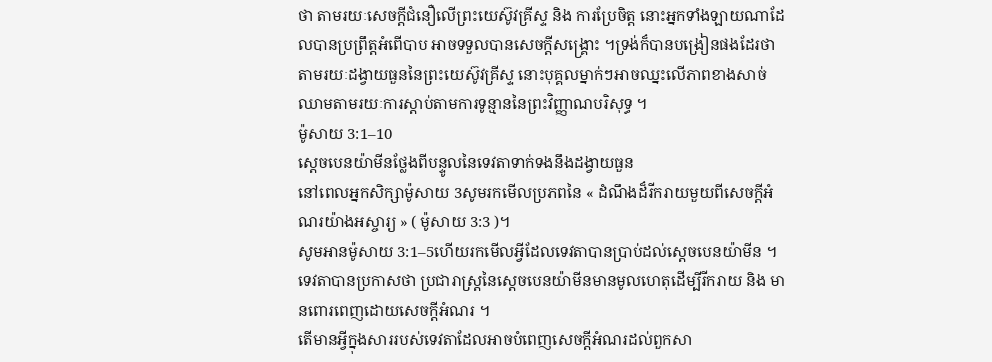ថា តាមរយៈសេចក្តីជំនឿលើព្រះយេស៊ូវគ្រីស្ទ និង ការប្រែចិត្ត នោះអ្នកទាំងឡាយណាដែលបានប្រព្រឹត្តអំពើបាប អាចទទួលបានសេចក្តីសង្គ្រោះ ។ទ្រង់ក៏បានបង្រៀនផងដែរថា តាមរយៈដង្វាយធួននៃព្រះយេស៊ូវគ្រីស្ទ នោះបុគ្គលម្នាក់ៗអាចឈ្នះលើភាពខាងសាច់ឈាមតាមរយៈការស្តាប់តាមការទូន្មាននៃព្រះវិញ្ញាណបរិសុទ្ធ ។
ម៉ូសាយ 3:1–10
ស្តេចបេនយ៉ាមីនថ្លែងពីបន្ទូលនៃទេវតាទាក់ទងនឹងដង្វាយធួន
នៅពេលអ្នកសិក្សាម៉ូសាយ 3សូមរកមើលប្រភពនៃ « ដំណឹងដ៏រីករាយមួយពីសេចក្តីអំណរយ៉ាងអស្ចារ្យ » ( ម៉ូសាយ 3:3 )។
សូមអានម៉ូសាយ 3:1–5ហើយរកមើលអ្វីដែលទេវតាបានប្រាប់ដល់ស្តេចបេនយ៉ាមីន ។ទេវតាបានប្រកាសថា ប្រជារាស្ត្រនៃស្តេចបេនយ៉ាមីនមានមូលហេតុដើម្បីរីករាយ និង មានពោរពេញដោយសេចក្តីអំណរ ។
តើមានអ្វីក្នុងសាររបស់ទេវតាដែលអាចបំពេញសេចក្តីអំណរដល់ពួកសា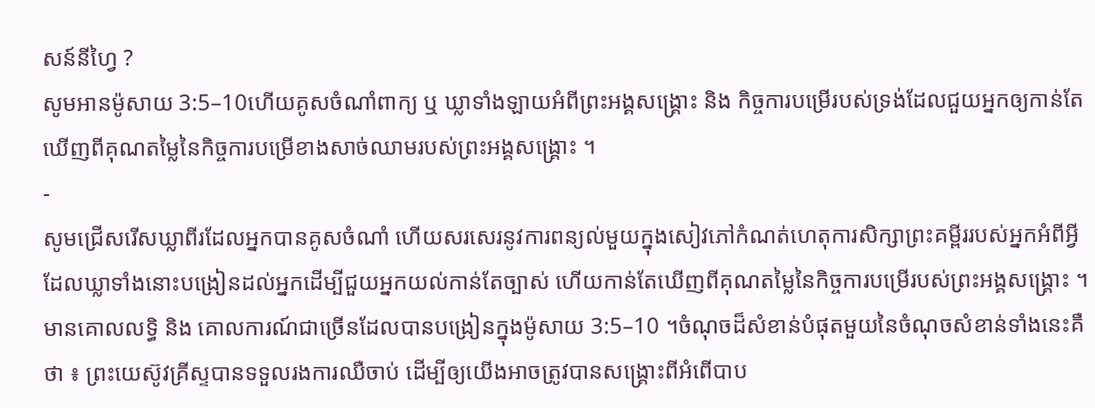សន៍នីហ្វៃ ?
សូមអានម៉ូសាយ 3:5–10ហើយគូសចំណាំពាក្យ ឬ ឃ្លាទាំងឡាយអំពីព្រះអង្គសង្គ្រោះ និង កិច្ចការបម្រើរបស់ទ្រង់ដែលជួយអ្នកឲ្យកាន់តែឃើញពីគុណតម្លៃនៃកិច្ចការបម្រើខាងសាច់ឈាមរបស់ព្រះអង្គសង្គ្រោះ ។
-
សូមជ្រើសរើសឃ្លាពីរដែលអ្នកបានគូសចំណាំ ហើយសរសេរនូវការពន្យល់មួយក្នុងសៀវភៅកំណត់ហេតុការសិក្សាព្រះគម្ពីររបស់អ្នកអំពីអ្វីដែលឃ្លាទាំងនោះបង្រៀនដល់អ្នកដើម្បីជួយអ្នកយល់កាន់តែច្បាស់ ហើយកាន់តែឃើញពីគុណតម្លៃនៃកិច្ចការបម្រើរបស់ព្រះអង្គសង្គ្រោះ ។
មានគោលលទ្ធិ និង គោលការណ៍ជាច្រើនដែលបានបង្រៀនក្នុងម៉ូសាយ 3:5–10 ។ចំណុចដ៏សំខាន់បំផុតមួយនៃចំណុចសំខាន់ទាំងនេះគឺថា ៖ ព្រះយេស៊ូវគ្រីស្ទបានទទួលរងការឈឺចាប់ ដើម្បីឲ្យយើងអាចត្រូវបានសង្គ្រោះពីអំពើបាប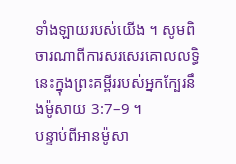ទាំងឡាយរបស់យើង ។ សូមពិចារណាពីការសរសេរគោលលទ្ធិនេះក្នុងព្រះគម្ពីររបស់អ្នកក្បែរនឹងម៉ូសាយ 3:7–9 ។
បន្ទាប់ពីអានម៉ូសា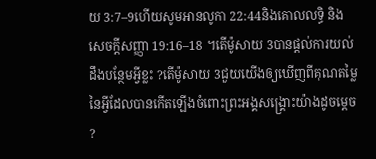យ 3:7–9ហើយសូមអានលូកា 22:44និងគោលលទ្ធិ និង សេចក្តីសញ្ញា 19:16–18 ។តើម៉ូសាយ 3បានផ្តល់ការយល់ដឹងបន្ថែមអ្វីខ្លះ ?តើម៉ូសាយ 3ជួយយើងឲ្យឃើញពីគុណតម្លៃនៃអ្វីដែលបានកើតឡើងចំពោះព្រះអង្គសង្គ្រោះយ៉ាងដូចម្តេច ?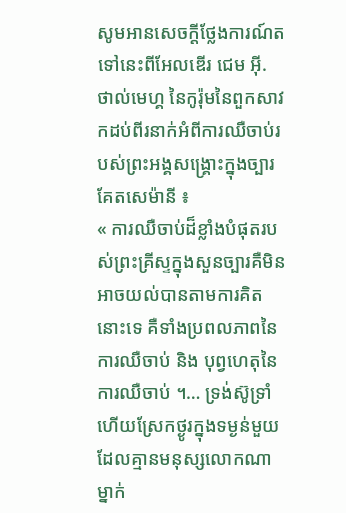សូមអានសេចក្ដីថ្លែងការណ៍តទៅនេះពីអែលឌើរ ជេម អ៊ី. ថាល់មេហ្គ នៃកូរ៉ុមនៃពួកសាវកដប់ពីរនាក់អំពីការឈឺចាប់របស់ព្រះអង្គសង្គ្រោះក្នុងច្បារគែតសេម៉ានី ៖
« ការឈឺចាប់ដ៏ខ្លាំងបំផុតរបស់ព្រះគ្រីស្ទក្នុងសួនច្បារគឺមិនអាចយល់បានតាមការគិតនោះទេ គឺទាំងប្រពលភាពនៃការឈឺចាប់ និង បុព្វហេតុនៃការឈឺចាប់ ។… ទ្រង់ស៊ូទ្រាំហើយស្រែកថ្ងូរក្នុងទម្ងន់មួយដែលគ្មានមនុស្សលោកណាម្នាក់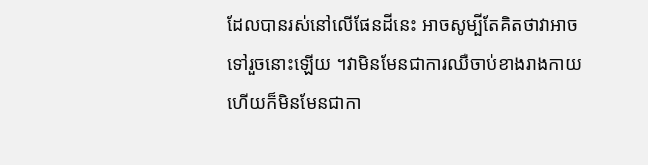ដែលបានរស់នៅលើផែនដីនេះ អាចសូម្បីតែគិតថាវាអាចទៅរួចនោះឡើយ ។វាមិនមែនជាការឈឺចាប់ខាងរាងកាយ ហើយក៏មិនមែនជាកា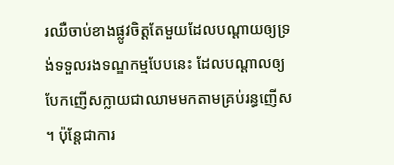រឈឺចាប់ខាងផ្លូវចិត្តតែមួយដែលបណ្តាយឲ្យទ្រង់ទទួលរងទណ្ឌកម្មបែបនេះ ដែលបណ្ដាលឲ្យបែកញើសក្លាយជាឈាមមកតាមគ្រប់រន្ធញើស ។ ប៉ុន្តែជាការ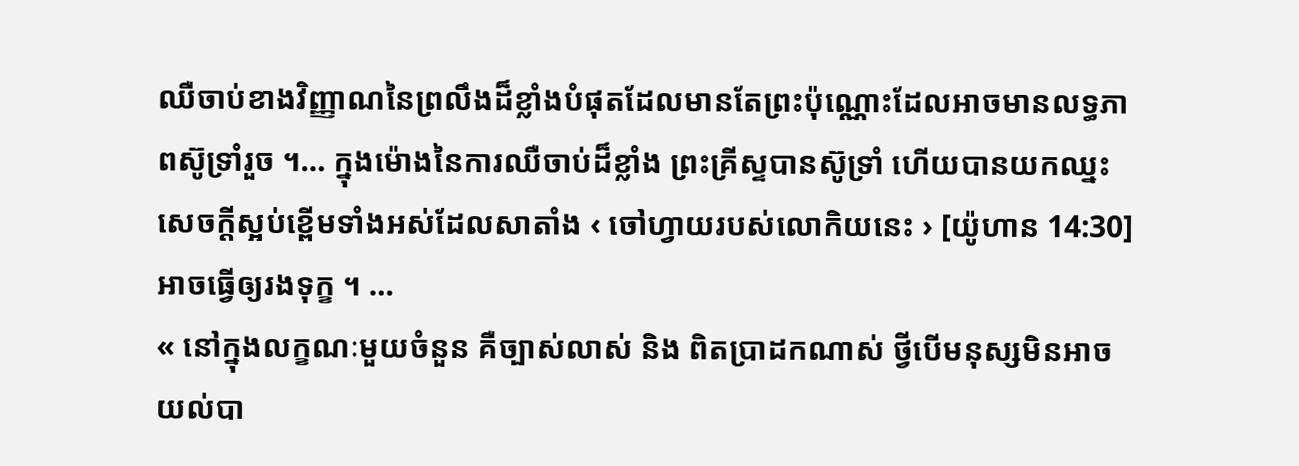ឈឺចាប់ខាងវិញ្ញាណនៃព្រលឹងដ៏ខ្លាំងបំផុតដែលមានតែព្រះប៉ុណ្ណោះដែលអាចមានលទ្ធភាពស៊ូទ្រាំរួច ។… ក្នុងម៉ោងនៃការឈឺចាប់ដ៏ខ្លាំង ព្រះគ្រីស្ទបានស៊ូទ្រាំ ហើយបានយកឈ្នះសេចក្តីស្អប់ខ្ពើមទាំងអស់ដែលសាតាំង ‹ ចៅហ្វាយរបស់លោកិយនេះ › [យ៉ូហាន 14:30] អាចធ្វើឲ្យរងទុក្ខ ។ …
« នៅក្នុងលក្ខណៈមួយចំនួន គឺច្បាស់លាស់ និង ពិតប្រាដកណាស់ ថ្វីបើមនុស្សមិនអាចយល់បា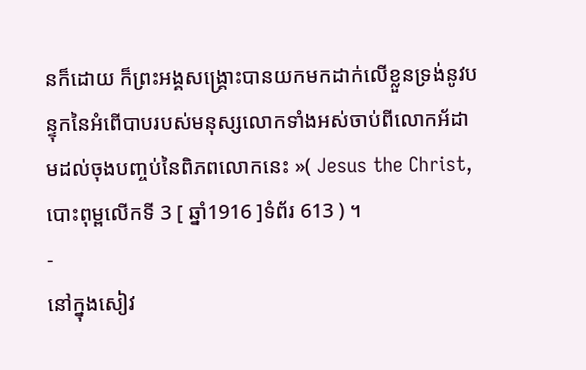នក៏ដោយ ក៏ព្រះអង្គសង្គ្រោះបានយកមកដាក់លើខ្លួនទ្រង់នូវបន្ទុកនៃអំពើបាបរបស់មនុស្សលោកទាំងអស់ចាប់ពីលោកអ័ដាមដល់ចុងបញ្ចប់នៃពិភពលោកនេះ »( Jesus the Christ,បោះពុម្ពលើកទី 3 [ ឆ្នាំ1916 ]ទំព័រ 613 ) ។
-
នៅក្នុងសៀវ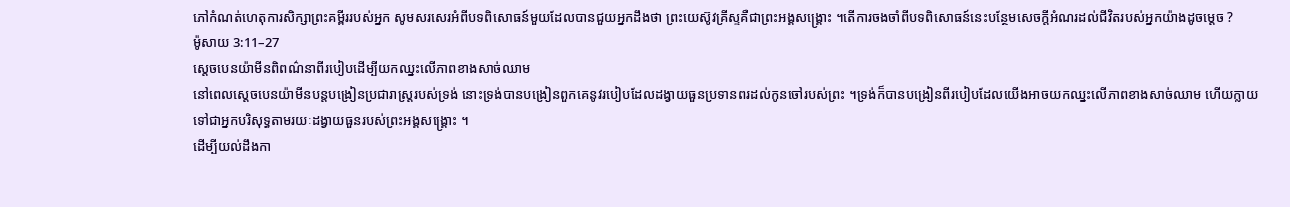ភៅកំណត់ហេតុការសិក្សាព្រះគម្ពីររបស់អ្នក សូមសរសេរអំពីបទពិសោធន៍មួយដែលបានជួយអ្នកដឹងថា ព្រះយេស៊ូវគ្រីស្ទគឺជាព្រះអង្គសង្គ្រោះ ។តើការចងចាំពីបទពិសោធន៍នេះបន្ថែមសេចក្តីអំណរដល់ជីវិតរបស់អ្នកយ៉ាងដូចម្តេច ?
ម៉ូសាយ 3:11–27
ស្តេចបេនយ៉ាមីនពិពណ៌នាពីរបៀបដើម្បីយកឈ្នះលើភាពខាងសាច់ឈាម
នៅពេលស្តេចបេនយ៉ាមីនបន្តបង្រៀនប្រជារាស្រ្តរបស់ទ្រង់ នោះទ្រង់បានបង្រៀនពួកគេនូវរបៀបដែលដង្វាយធួនប្រទានពរដល់កូនចៅរបស់ព្រះ ។ទ្រង់ក៏បានបង្រៀនពីរបៀបដែលយើងអាចយកឈ្នះលើភាពខាងសាច់ឈាម ហើយក្លាយទៅជាអ្នកបរិសុទ្ធតាមរយៈដង្វាយធួនរបស់ព្រះអង្គសង្គ្រោះ ។
ដើម្បីយល់ដឹងកា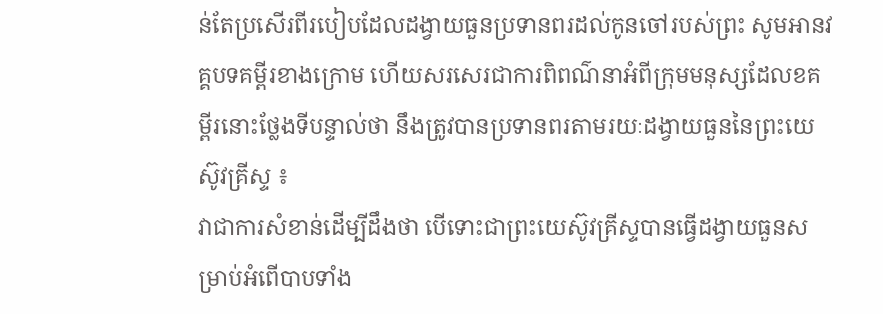ន់តែប្រសើរពីរបៀបដែលដង្វាយធួនប្រទានពរដល់កូនចៅរបស់ព្រះ សូមអានវគ្គបទគម្ពីរខាងក្រោម ហើយសរសេរជាការពិពណ៌នាអំពីក្រុមមនុស្សដែលខគម្ពីរនោះថ្លែងទីបន្ទាល់ថា នឹងត្រូវបានប្រទានពរតាមរយៈដង្វាយធួននៃព្រះយេស៊ូវគ្រីស្ទ ៖
វាជាការសំខាន់ដើម្បីដឹងថា បើទោះជាព្រះយេស៊ូវគ្រីស្ទបានធ្វើដង្វាយធួនសម្រាប់អំពើបាបទាំង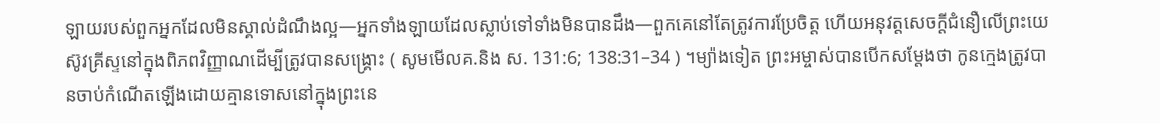ឡាយរបស់ពួកអ្នកដែលមិនស្គាល់ដំណឹងល្អ—អ្នកទាំងឡាយដែលស្លាប់ទៅទាំងមិនបានដឹង—ពួកគេនៅតែត្រូវការប្រែចិត្ត ហើយអនុវត្តសេចក្តីជំនឿលើព្រះយេស៊ូវគ្រីស្ទនៅក្នុងពិភពវិញ្ញាណដើម្បីត្រូវបានសង្គ្រោះ ( សូមមើលគ.និង ស. 131:6; 138:31–34 ) ។ម្យ៉ាងទៀត ព្រះអម្ចាស់បានបើកសម្តែងថា កូនក្មេងត្រូវបានចាប់កំណើតឡើងដោយគ្មានទោសនៅក្នុងព្រះនេ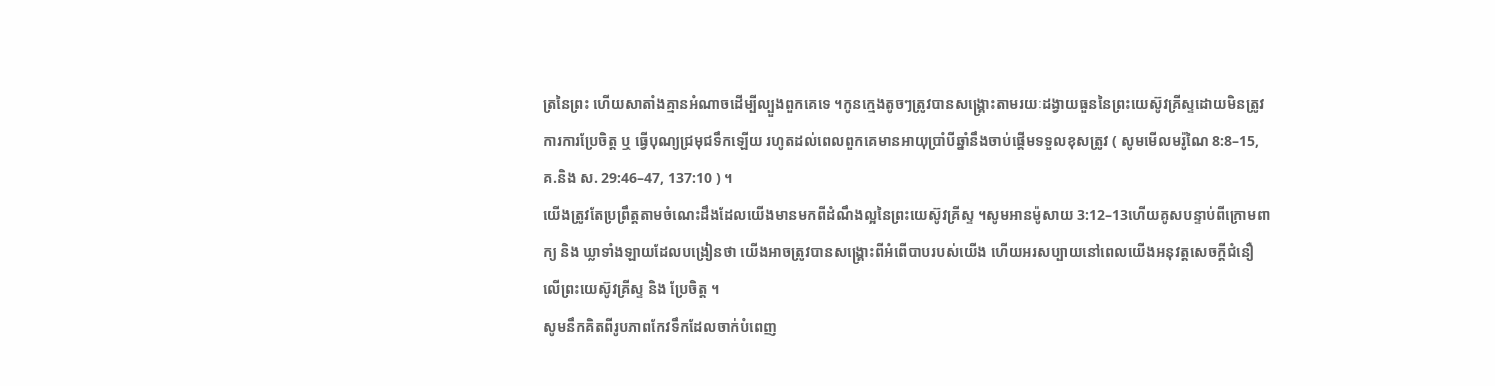ត្រនៃព្រះ ហើយសាតាំងគ្មានអំណាចដើម្បីល្បួងពួកគេទេ ។កូនក្មេងតូចៗត្រូវបានសង្គ្រោះតាមរយៈដង្វាយធួននៃព្រះយេស៊ូវគ្រីស្ទដោយមិនត្រូវការការប្រែចិត្ត ឬ ធ្វើបុណ្យជ្រមុជទឹកឡើយ រហូតដល់ពេលពួកគេមានអាយុប្រាំបីឆ្នាំនឹងចាប់ផ្តើមទទួលខុសត្រូវ ( សូមមើលមរ៉ូណៃ 8:8–15, គ.និង ស. 29:46–47, 137:10 ) ។
យើងត្រូវតែប្រព្រឹត្តតាមចំណេះដឹងដែលយើងមានមកពីដំណឹងល្អនៃព្រះយេស៊ូវគ្រីស្ទ ។សូមអានម៉ូសាយ 3:12–13ហើយគូសបន្ទាប់ពីក្រោមពាក្យ និង ឃ្លាទាំងឡាយដែលបង្រៀនថា យើងអាចត្រូវបានសង្គ្រោះពីអំពើបាបរបស់យើង ហើយអរសប្បាយនៅពេលយើងអនុវត្តសេចក្តីជំនឿលើព្រះយេស៊ូវគ្រីស្ទ និង ប្រែចិត្ត ។
សូមនឹកគិតពីរូបភាពកែវទឹកដែលចាក់បំពេញ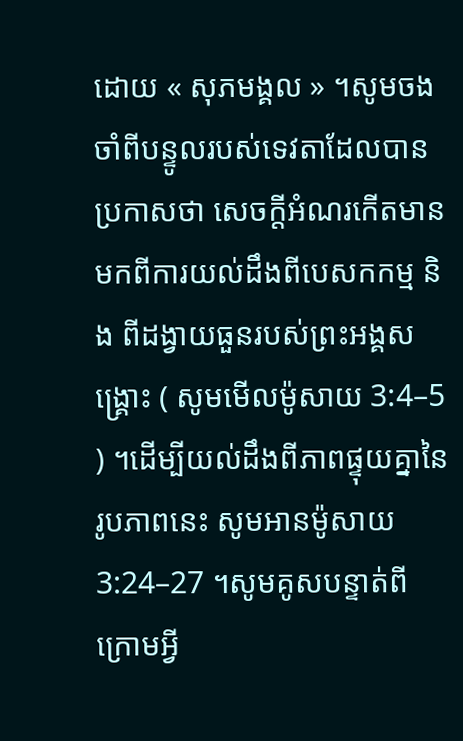ដោយ « សុភមង្គល » ។សូមចងចាំពីបន្ទូលរបស់ទេវតាដែលបានប្រកាសថា សេចក្តីអំណរកើតមានមកពីការយល់ដឹងពីបេសកកម្ម និង ពីដង្វាយធួនរបស់ព្រះអង្គសង្គ្រោះ ( សូមមើលម៉ូសាយ 3:4–5 ) ។ដើម្បីយល់ដឹងពីភាពផ្ទុយគ្នានៃរូបភាពនេះ សូមអានម៉ូសាយ 3:24–27 ។សូមគូសបន្ទាត់ពីក្រោមអ្វី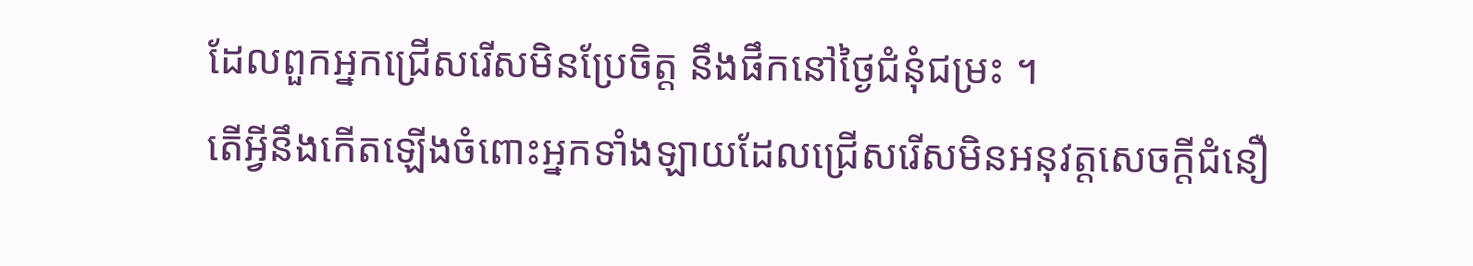ដែលពួកអ្នកជ្រើសរើសមិនប្រែចិត្ត នឹងផឹកនៅថ្ងៃជំនុំជម្រះ ។
តើអ្វីនឹងកើតឡើងចំពោះអ្នកទាំងឡាយដែលជ្រើសរើសមិនអនុវត្តសេចក្តីជំនឿ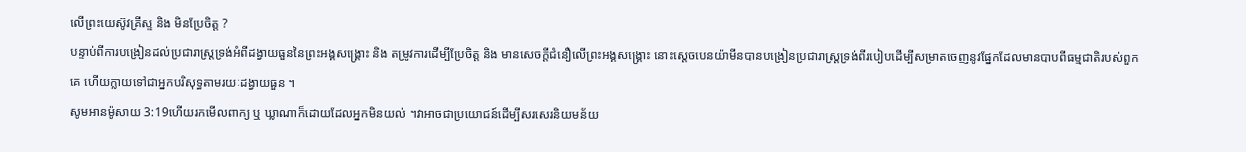លើព្រះយេស៊ូវគ្រីស្ទ និង មិនប្រែចិត្ត ?
បន្ទាប់ពីការបង្រៀនដល់ប្រជារាស្ត្រទ្រង់អំពីដង្វាយធួននៃព្រះអង្គសង្គ្រោះ និង តម្រូវការដើម្បីប្រែចិត្ត និង មានសេចក្តីជំនឿលើព្រះអង្គសង្គ្រោះ នោះស្តេចបេនយ៉ាមីនបានបង្រៀនប្រជារាស្ត្រទ្រង់ពីរបៀបដើម្បីសម្រាតចេញនូវផ្នែកដែលមានបាបពីធម្មជាតិរបស់ពួកគេ ហើយក្លាយទៅជាអ្នកបរិសុទ្ធតាមរយៈដង្វាយធួន ។
សូមអានម៉ូសាយ 3:19ហើយរកមើលពាក្យ ឬ ឃ្លាណាក៏ដោយដែលអ្នកមិនយល់ ។វាអាចជាប្រយោជន៍ដើម្បីសរសេរនិយមន័យ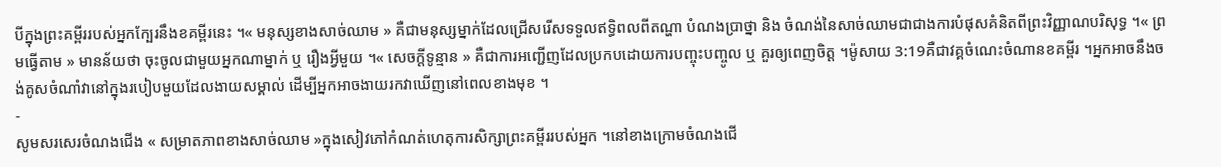បីក្នុងព្រះគម្ពីររបស់អ្នកក្បែរនឹងខគម្ពីរនេះ ។« មនុស្សខាងសាច់ឈាម » គឺជាមនុស្សម្នាក់ដែលជ្រើសរើសទទួលឥទ្ធិពលពីតណ្ហា បំណងប្រាថ្នា និង ចំណង់នៃសាច់ឈាមជាជាងការបំផុសគំនិតពីព្រះវិញ្ញាណបរិសុទ្ធ ។« ព្រមធ្វើតាម » មានន័យថា ចុះចូលជាមួយអ្នកណាម្នាក់ ឬ រឿងអ្វីមួយ ។« សេចក្តីទូន្មាន » គឺជាការអញ្ជើញដែលប្រកបដោយការបញ្ចុះបញ្ចូល ឬ គួរឲ្យពេញចិត្ត ។ម៉ូសាយ 3:19គឺជាវគ្គចំណេះចំណានខគម្ពីរ ។អ្នកអាចនឹងចង់គូសចំណាំវានៅក្នុងរបៀបមួយដែលងាយសម្គាល់ ដើម្បីអ្នកអាចងាយរកវាឃើញនៅពេលខាងមុខ ។
-
សូមសរសេរចំណងជើង « សម្រាតភាពខាងសាច់ឈាម »ក្នុងសៀវភៅកំណត់ហេតុការសិក្សាព្រះគម្ពីររបស់អ្នក ។នៅខាងក្រោមចំណងជើ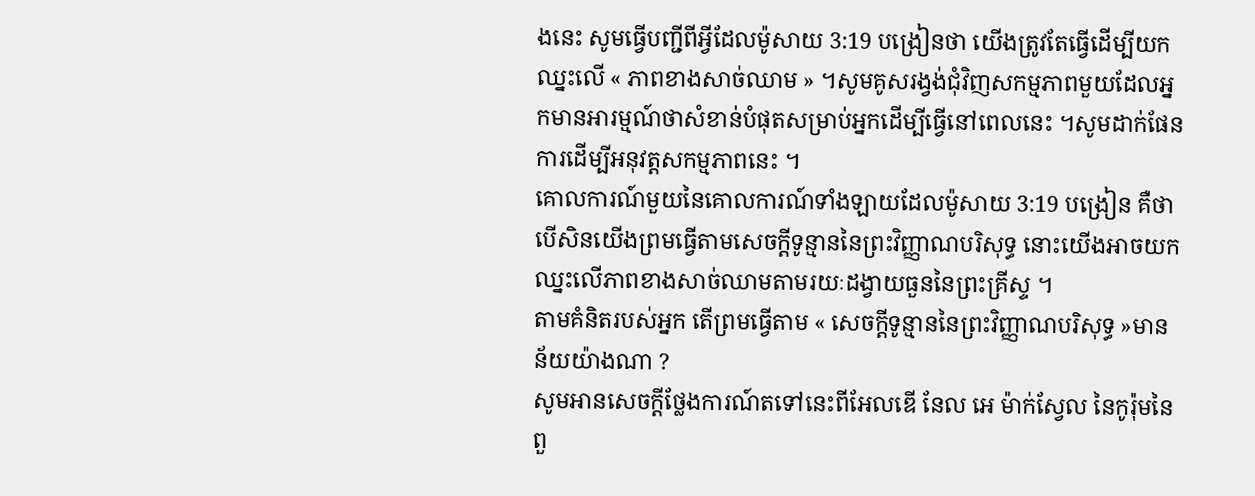ងនេះ សូមធ្វើបញ្ជីពីអ្វីដែលម៉ូសាយ 3:19 បង្រៀនថា យើងត្រូវតែធ្វើដើម្បីយកឈ្នះលើ « ភាពខាងសាច់ឈាម » ។សូមគូសរង្វង់ជុំវិញសកម្មភាពមួយដែលអ្នកមានអារម្មណ៍ថាសំខាន់បំផុតសម្រាប់អ្នកដើម្បីធ្វើនៅពេលនេះ ។សូមដាក់ផែនការដើម្បីអនុវត្តសកម្មភាពនេះ ។
គោលការណ៍មួយនៃគោលការណ៍ទាំងឡាយដែលម៉ូសាយ 3:19 បង្រៀន គឺថា បើសិនយើងព្រមធ្វើតាមសេចក្តីទូន្មាននៃព្រះវិញ្ញាណបរិសុទ្ធ នោះយើងអាចយកឈ្នះលើភាពខាងសាច់ឈាមតាមរយៈដង្វាយធួននៃព្រះគ្រីស្ទ ។
តាមគំនិតរបស់អ្នក តើព្រមធ្វើតាម « សេចក្តីទូន្មាននៃព្រះវិញ្ញាណបរិសុទ្ធ »មានន័យយ៉ាងណា ?
សូមអានសេចក្ដីថ្លែងការណ៍តទៅនេះពីអែលឌើ នែល អេ ម៉ាក់ស្វែល នៃកូរ៉ុមនៃពួ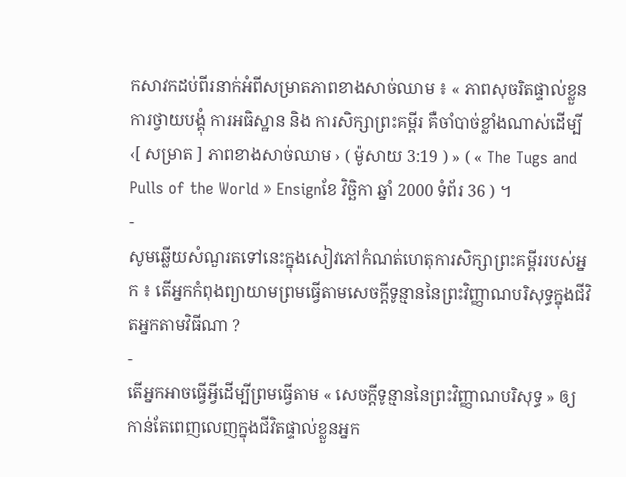កសាវកដប់ពីរនាក់អំពីសម្រាតភាពខាងសាច់ឈាម ៖ « ភាពសុចរិតផ្ទាល់ខ្លួនការថ្វាយបង្គុំ ការអធិស្ឋាន និង ការសិក្សាព្រះគម្ពីរ គឺចាំបាច់ខ្លាំងណាស់ដើម្បី ‹[ សម្រាត ] ភាពខាងសាច់ឈាម › ( ម៉ូសាយ 3:19 ) » ( « The Tugs and Pulls of the World » Ensignខែ វិច្ឆិកា ឆ្នាំ 2000 ទំព័រ 36 ) ។
-
សូមឆ្លើយសំណួរតទៅនេះក្នុងសៀវភៅកំណត់ហេតុការសិក្សាព្រះគម្ពីររបស់អ្នក ៖ តើអ្នកកំពុងព្យាយាមព្រមធ្វើតាមសេចក្តីទូន្មាននៃព្រះវិញ្ញាណបរិសុទ្ធក្នុងជីវិតអ្នកតាមវិធីណា ?
-
តើអ្នកអាចធ្វើអ្វីដើម្បីព្រមធ្វើតាម « សេចក្តីទូន្មាននៃព្រះវិញ្ញាណបរិសុទ្ធ » ឲ្យកាន់តែពេញលេញក្នុងជីវិតផ្ទាល់ខ្លួនអ្នក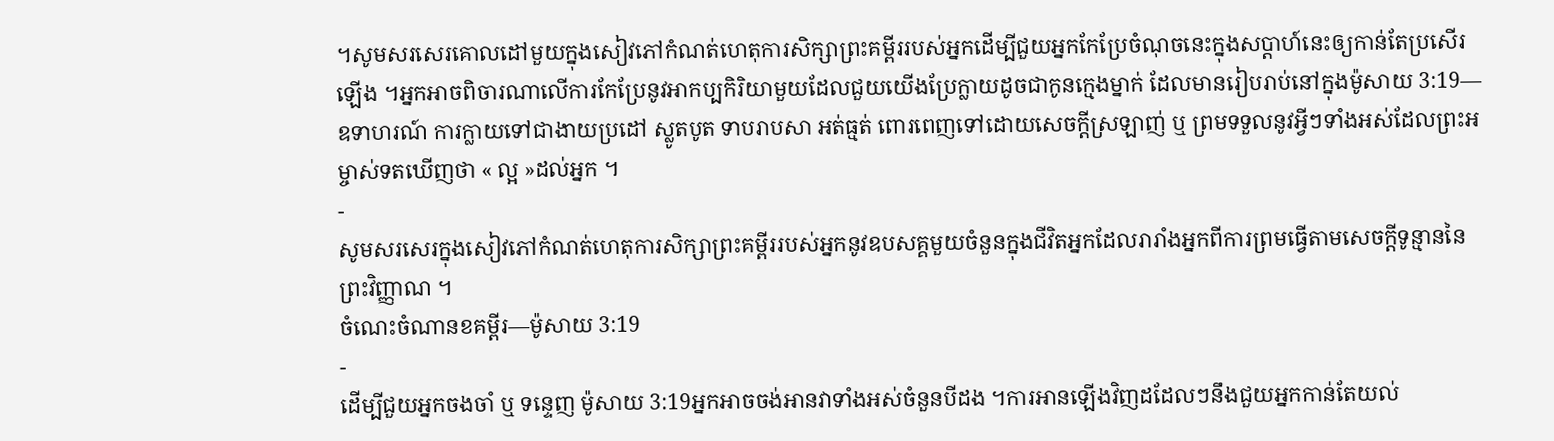។សូមសរសេរគោលដៅមួយក្នុងសៀវភៅកំណត់ហេតុការសិក្សាព្រះគម្ពីររបស់អ្នកដើម្បីជួយអ្នកកែប្រែចំណុចនេះក្នុងសប្តាហ៍នេះឲ្យកាន់តែប្រសើរឡើង ។អ្នកអាចពិចារណាលើការកែប្រែនូវអាកប្បកិរិយាមួយដែលជួយយើងប្រែក្លាយដូចជាកូនក្មេងម្នាក់ ដែលមានរៀបរាប់នៅក្នុងម៉ូសាយ 3:19—ឧទាហរណ៍ ការក្លាយទៅជាងាយប្រដៅ ស្លូតបូត ទាបរាបសា អត់ធ្មត់ ពោរពេញទៅដោយសេចក្តីស្រឡាញ់ ឬ ព្រមទទួលនូវអ្វីៗទាំងអស់ដែលព្រះអម្ចាស់ទតឃើញថា « ល្អ »ដល់អ្នក ។
-
សូមសរសេរក្នុងសៀវភៅកំណត់ហេតុការសិក្សាព្រះគម្ពីររបស់អ្នកនូវឧបសគ្គមួយចំនួនក្នុងជីវិតអ្នកដែលរារាំងអ្នកពីការព្រមធ្វើតាមសេចក្តីទូន្មាននៃព្រះវិញ្ញាណ ។
ចំណេះចំណានខគម្ពីរ—ម៉ូសាយ 3:19
-
ដើម្បីជួយអ្នកចងចាំ ឬ ទន្ទេញ ម៉ូសាយ 3:19អ្នកអាចចង់អានវាទាំងអស់ចំនួនបីដង ។ការអានឡើងវិញដដែលៗនឹងជួយអ្នកកាន់តែយល់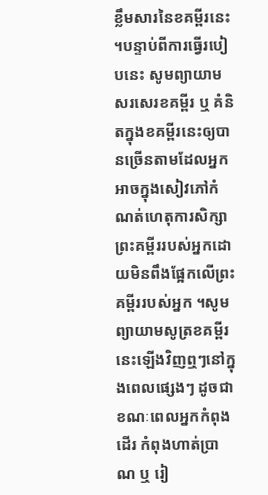ខ្លឹមសារនៃខគម្ពីរនេះ ។បន្ទាប់ពីការធ្វើរបៀបនេះ សូមព្យាយាមសរសេរខគម្ពីរ ឬ គំនិតក្នុងខគម្ពីរនេះឲ្យបានច្រើនតាមដែលអ្នកអាចក្នុងសៀវភៅកំណត់ហេតុការសិក្សាព្រះគម្ពីររបស់អ្នកដោយមិនពឹងផ្អែកលើព្រះគម្ពីររបស់អ្នក ។សូមព្យាយាមសូត្រខគម្ពីរនេះឡើងវិញឮៗនៅក្នុងពេលផ្សេងៗ ដូចជាខណៈពេលអ្នកកំពុងដើរ កំពុងហាត់ប្រាណ ឬ រៀ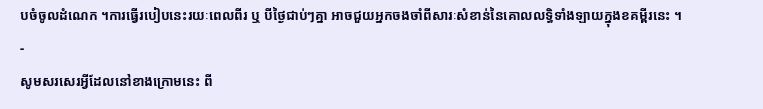បចំចូលដំណេក ។ការធ្វើរបៀបនេះរយៈពេលពីរ ឬ បីថ្ងៃជាប់ៗគ្នា អាចជួយអ្នកចងចាំពីសារៈសំខាន់នៃគោលលទ្ធិទាំងឡាយក្នុងខគម្ពីរនេះ ។
-
សូមសរសេរអ្វីដែលនៅខាងក្រោមនេះ ពី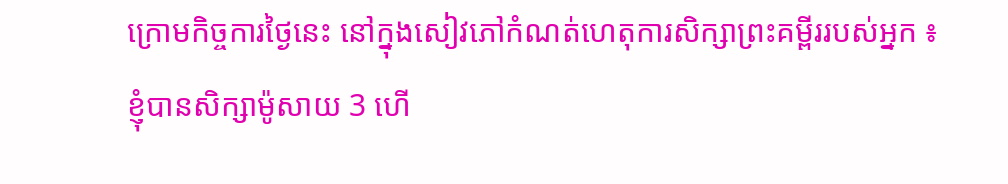ក្រោមកិច្ចការថ្ងៃនេះ នៅក្នុងសៀវភៅកំណត់ហេតុការសិក្សាព្រះគម្ពីររបស់អ្នក ៖
ខ្ញុំបានសិក្សាម៉ូសាយ 3 ហើ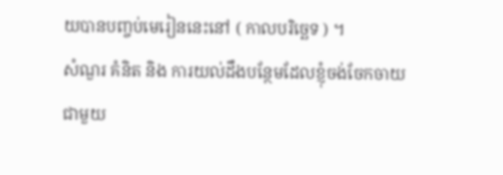យបានបញ្ចប់មេរៀននេះនៅ ( កាលបរិច្ឆេទ ) ។
សំណួរ គំនិត និង ការយល់ដឹងបន្ថែមដែលខ្ញុំចង់ចែកចាយជាមួយ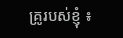គ្រូរបស់ខ្ញុំ ៖